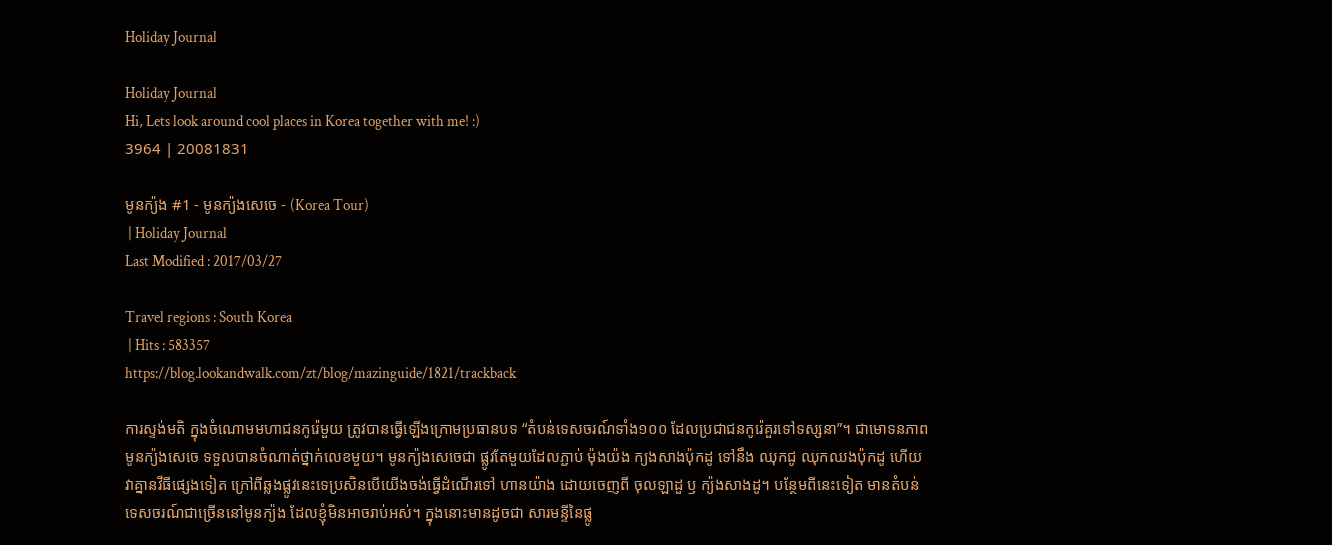Holiday Journal

Holiday Journal
Hi, Lets look around cool places in Korea together with me! :)
3964 | 20081831

មូនក្យ៉ង #1 - មូនក្យ៉ងសេចេ - (Korea Tour)
 | Holiday Journal
Last Modified : 2017/03/27

Travel regions : South Korea
 | Hits : 583357
https://blog.lookandwalk.com/zt/blog/mazinguide/1821/trackback

ការស្ទង់មតិ ក្នុងចំណោមមហាជនកូរ៉េមួយ តូ្រវបានធ្វើឡើងក្រោមប្រធានបទ “តំបន់ទេសចរណ៍ទាំង១០០ ដែលប្រជាជនកូរ៉េគួរទៅទស្សនា”។ ជាមោទនភាព មូនក្យ៉ងសេចេ ទទួលបានចំណាត់ថ្នាក់លេខមួយ។ មូនក្យ៉ងសេចេជា ផ្លូវតែមួយដែលភ្ជាប់ ម៉ុងយ៉ង ក្យងសាងប៉ុកដូ ទៅនឹង ឈុកជូ ឈុកឈងប៉ុកដូ ហើយវាគ្នានវីធីផ្សេងទៀត ក្រៅពីឆ្លងផ្លូវនេះទេប្រសិនបើយើងចង់ធ្វើដំណើរទៅ ហានយ៉ាង ដោយចេញពី ចុលឡាដួ ឫ ក្យ៉ងសាងដូ។ បន្ថែមពីនេះទៀត មានតំបន់ទេសចរណ៍ជាច្រើននៅមូនក្យ៉ង ដែលខ្ញុំមិនអាចរាប់អស់។ ក្នុងនោះមានដូចជា សារមន្ទីនៃផ្លូ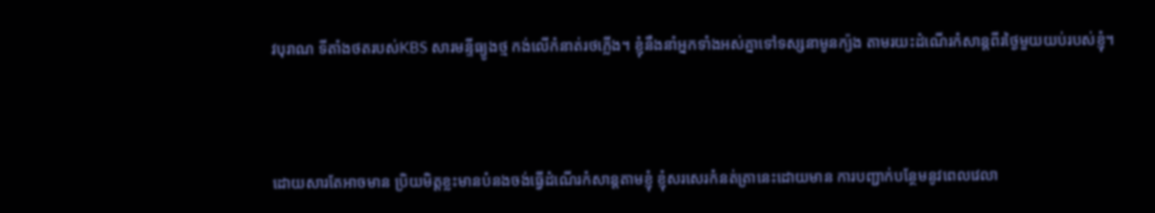វបុរាណ ទីតាំងថតរបស់KBS សារមន្ទីធ្យូងថ្ម កង់លើកំនាត់រថភ្លើង។ ខ្ញុំនឹងនាំអ្នកទាំងអស់គ្នាទៅទស្សនាមូនក្យ៉ង តាមរយះដំណើរកំសាន្តពីរថ្ងៃមួយយប់របស់ខ្ញុំ។



ដោយសារតែអាចមាន ប្រិយមិត្តខ្លះមានបំនងចង់ធ្វើដំណើរកំសាន្តតាមខ្ញុំ ខ្ញុំសរសេរកំនត់ត្រានេះដោយមាន ការបញ្ជាក់បន្ថែមនូវពេលវេលា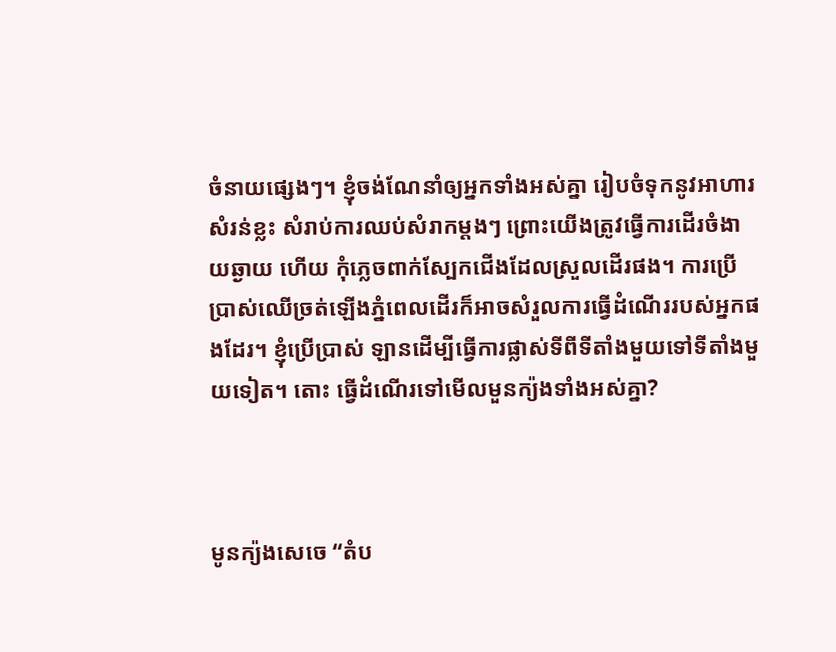ចំនាយផ្សេងៗ។ ខ្ញុំចង់ណែនាំឲ្យអ្នកទាំងអស់គ្នា រៀបចំទុកនូវអាហារសំរន់ខ្លះ សំរាប់ការឈប់សំរាកម្តងៗ ព្រោះយើងត្រូវធ្វើការដើរចំងាយឆ្ងាយ ហើយ កុំភ្លេចពាក់ស្បែកជើងដែលស្រួលដើរផង។ ការប្រើប្រាស់ឈើច្រត់ឡើងភ្នំពេលដើរក៏អាចសំរួលការធ្វើដំណើររបស់អ្នកផងដែរ។ ខ្ញុំប្រើប្រាស់ ឡានដើម្បីធ្វើការផ្លាស់ទីពីទីតាំងមួយទៅទីតាំងមួយទៀត។ តោះ ធ្វើដំណើរទៅមើលមួនក្យ៉ងទាំងអស់គ្នា?



មូនក្យ៉ងសេចេ “តំប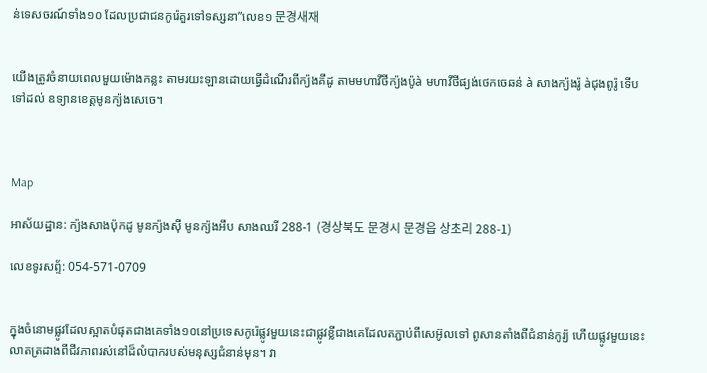ន់ទេសចរណ៍ទាំង១០ ដែលប្រជាជនកូរ៉េគួរទៅទស្សនា”លេខ១ 문경새재


យើងត្រូវចំនាយពេលមួយម៉ោងកន្លះ តាមរយះឡានដោយធ្វើដំណើរពីក្យ៉ងគីដូ តាមមហាវីថីក្យ៉ងប៉ូà មហាវីថីផ្យង់ថេកចេឆន់ à សាងក្យ៉ងរ៉ូ àជុងពូរ៉ូ ទើបទៅដល់ ឧទ្យានខេត្តមូនក្យ៉ងសេចេ។



Map

អាស័យដ្ឋាន: ក្យ៉ងសាងប៉ុកដូ មូនក្យ៉ងស៊ី មូនក្យ៉ងអឹប សាងឈរី 288-1 (경상북도 문경시 문경읍 상초리 288-1)

លេខទូរសព្ទ័: 054-571-0709


ក្នុងចំនោមផ្លូវដែលស្អាតបំផុតជាងគេទាំង១០នៅប្រទេសកូរ៉េផ្លូវមួយនេះជាផ្លូវខ្លីជាងគេដែលតភ្ជាប់ពីសេអ៊ូលទៅ ពូសានតាំងពីជំនាន់កូរ្យ៉ ហើយផ្លូវមួយនេះ លាតត្រដាងពីជីវភាពរស់នៅដ៏លំបាករបស់មនុស្សជំនាន់មុន។ វា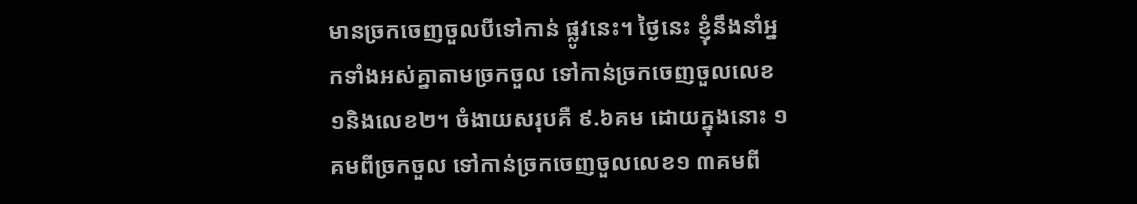មានច្រកចេញចួលបីទៅកាន់ ផ្លូវនេះ។ ថ្ងៃនេះ ខ្ញុំនឹងនាំអ្នកទាំងអស់គ្នាតាមច្រកចួល ទៅកាន់ច្រកចេញចួលលេខ១និងលេខ២។ ចំងាយសរុបគឺ ៩.៦គម ដោយក្នុងនោះ ១គមពីច្រកចួល ទៅកាន់ច្រកចេញចួលលេខ១ ៣គមពី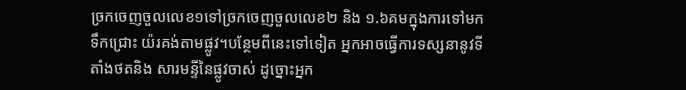ច្រកចេញចួលលេខ១ទៅច្រកចេញចួលលេខ២ និង ១.៦គមក្នុងការទៅមកទឹកជ្រោះ យ៉រគង់តាមផ្លូវ។បន្ថែមពីនេះទៅទៀត អ្នកអាចធ្វើការទស្សនានូវទីតាំងថតនិង សារមន្ទីនៃផ្លូវចាស់ ដូច្នោះអ្នក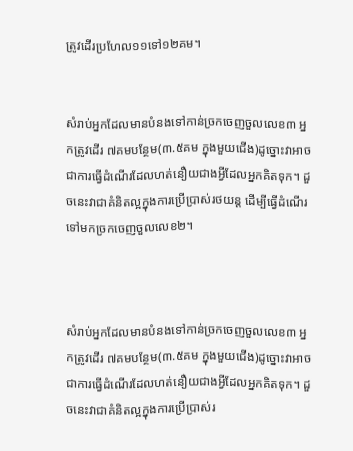ត្រូវដើរប្រហែល១១ទៅ១២គម។


សំរាប់អ្នកដែលមានបំនងទៅកាន់ច្រកចេញចួលលេខ៣ អ្នកត្រូវដើរ ៧គមបន្ថែម(៣.៥គម ក្នុងមួយជើង)ដូច្នោះវាអាចជាការធ្វើដំណើរដែលហត់នឿយជាងអ្វីដែលអ្នកគិតទុក។ ដួចនេះវាជាគំនិតល្អក្នុងការប្រើប្រាស់រថយន្ត ដើម្បីធ្វើដំណើរទៅមកច្រកចេញចួលលេខ២។



សំរាប់អ្នកដែលមានបំនងទៅកាន់ច្រកចេញចួលលេខ៣ អ្នកត្រូវដើរ ៧គមបន្ថែម(៣.៥គម ក្នុងមួយជើង)ដូច្នោះវាអាចជាការធ្វើដំណើរដែលហត់នឿយជាងអ្វីដែលអ្នកគិតទុក។ ដួចនេះវាជាគំនិតល្អក្នុងការប្រើប្រាស់រ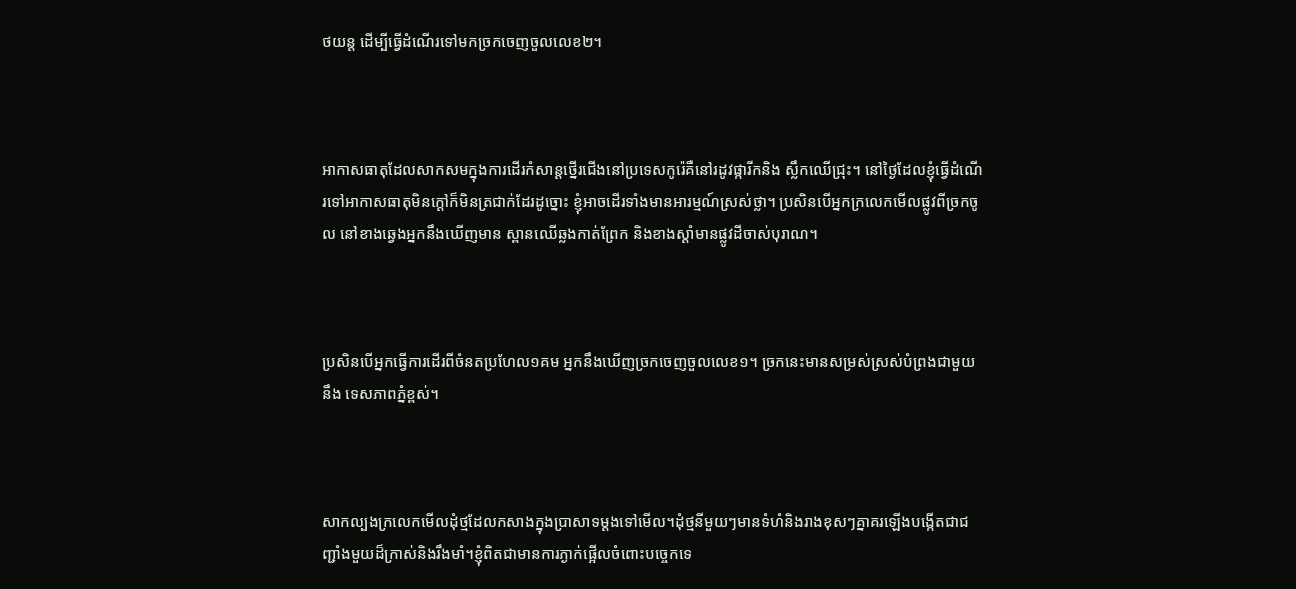ថយន្ត ដើម្បីធ្វើដំណើរទៅមកច្រកចេញចួលលេខ២។



អាកាសធាតុដែលសាកសមក្នុងការដើរកំសាន្តថ្នើរជើងនៅប្រទេសកូរ៉េគឺនៅរដូវផ្ការីកនិង ស្លឹកឈើជ្រុះ។ នៅថ្ងៃដែលខ្ញុំធ្វើដំណើរទៅអាកាសធាតុមិនក្តៅក៏មិនត្រជាក់ដែរដូច្នោះ ខ្ញុំអាចដើរទាំងមានអារម្មណ៍ស្រស់ថ្លា។ ប្រសិនបើអ្នកក្រលេកមើលផ្លូវពីច្រកចូល នៅខាងឆ្វេងអ្នកនឹងឃើញមាន ស្ពានឈើឆ្លងកាត់ព្រែក និងខាងស្តាំមានផ្លូវដីចាស់បុរាណ។



ប្រសិនបើអ្នកធ្វើការដើរពីចំនតប្រហែល១គម អ្នកនឹងឃើញច្រកចេញចួលលេខ១។ ច្រកនេះមានសម្រស់ស្រស់បំព្រងជាមួយនឹង ទេសភាពភ្នំខ្ពស់។



សាកល្បងក្រលេកមើលដុំថ្មដែលកសាងក្នុងប្រាសាទម្តងទៅមើល។ដុំថ្មនីមួយៗមានទំហំនិងរាងខុសៗគ្នាគរឡើងបង្កើតជាជញ្ជាំងមួយដ៏ក្រាស់និងរឹងមាំ។ខ្ញុំពិតជាមានការភ្ងាក់ផ្អើលចំពោះបច្ចេកទេ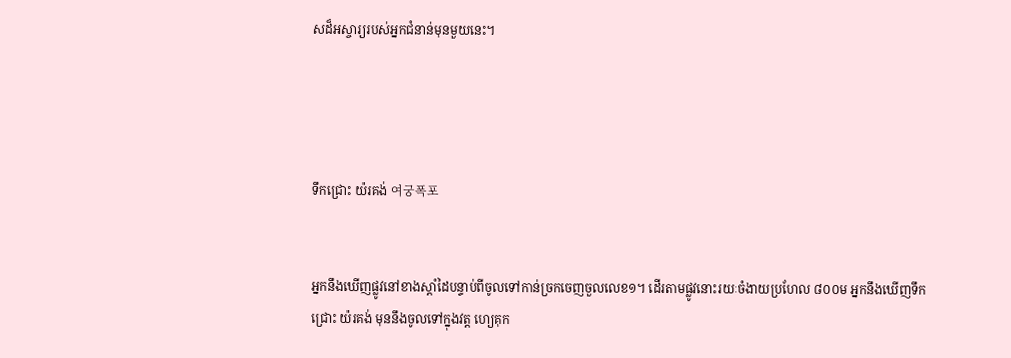សដ៏អស្ចារ្យរបស់អ្នកជំនាន់មុនមួយនេះ។




ទឹកជ្រោះ យ៉រគង់ 여궁폭포


អ្នកនឹងឃើញផ្លូវនៅខាងស្តាំដៃបន្ទាប់ពីចូលទៅកាន់ច្រកចេញចួលលេខ១។ ដើរតាមផ្លូវនោះរយៈចំងាយប្រហែល ៨០០ម អ្នកនឹងឃើញទឹកជ្រោះ យ៉រគង់ មុននឹងចូលទៅក្នុងវត្ត ហ្យេគុក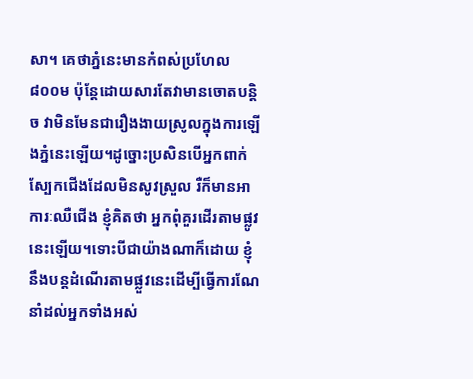សា។ គេថាភ្នំនេះមានកំពស់ប្រហែល ៨០០ម ប៉ុន្តែដោយសារតែវាមានចោតបន្តិច វាមិនមែនជារឿងងាយស្រូលក្នុងការឡើងភ្នំនេះឡើយ។ដូច្នោះប្រសិនបើអ្នកពាក់ស្បែកជើងដែលមិនសូវស្រួល រឺក៏មានអាការៈឈឺជើង ខ្ញុំគិតថា អ្នកពុំគួរដើរតាមផ្លូវនេះឡើយ។ទោះបីជាយ៉ាងណាក៏ដោយ ខ្ញុំនឹងបន្តដំណើរតាមផ្លួវនេះដើម្បីធ្វើការណែនាំដល់អ្នកទាំងអស់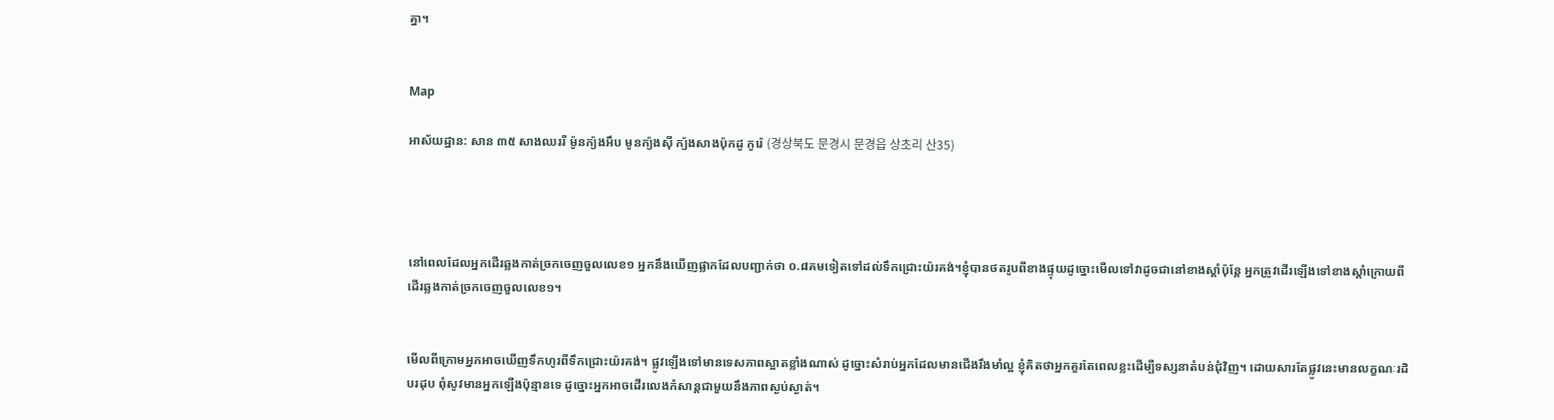គ្នា។


Map

អាស័យដ្ឋាន: សាន ៣៥ សាងឈររី ម៉ូនក្យ៉ងអឹប មូនក្យ៉ងស៊ី ក្យ៉ងសាងប៉ុកដូ កូរ៉េ (경상북도 문경시 문경읍 상초리 산35)




នៅពេលដែលអ្នកដើរឆ្លងកាត់ច្រកចេញចួលលេខ១ អ្នកនឹងឃើញផ្លាកដែលបញ្ជាក់ថា ០.៨គមទៀតទៅដល់ទឹកជ្រោះយ៉រគង់។ខ្ញុំបានថតរូបពីខាងផ្ទុយដូច្នោះមើលទៅវាដូចជានៅខាងស្តាំប៉ុន្តែ អ្នកត្រូវដើរឡើងទៅខាងស្តាំក្រោយពីដើរឆ្លងកាត់ច្រកចេញចួលលេខ១។


មើលពីក្រោមអ្នកអាចឃើញទឹកហូរពីទឹកជ្រោះយ៉រគង់។ ផ្លូវឡើងទៅមានទេសភាពស្អាតខ្លាំងណាស់ ដូច្នោះសំរាប់អ្នកដែលមានជើងរឹងមាំល្អ ខ្ញុំគិតថាអ្នកគួរតែពេលខ្លះដើម្បីទស្សនាតំបន់ជុំវិញ។ ដោយសារតែផ្លូវនេះមានលក្ខណៈរដិបរដុប ពុំសូវមានអ្នកឡើងប៉ុន្មានទេ ដូច្នោះអ្នកអាចដើរលេងកំសាន្តជាមួយនឹងភាពស្ងប់ស្ងាត់។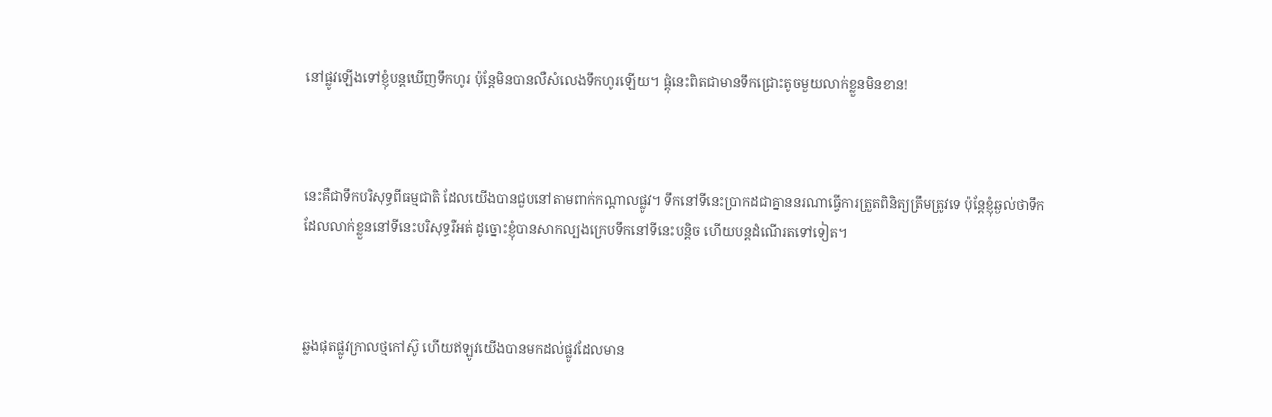នៅផ្លូវឡើងទៅខ្ញុំបន្តឃើញទឹកហូរ ប៉ុន្តែមិនបានលឺសំលេងទឹកហូរឡើយ។ ផ្តុំនេះពិតជាមានទឹកជ្រោះតូចមួយលាក់ខ្លួនមិនខាន!



នេះគឺជាទឹកបរិសុទ្ធពីធម្មជាតិ ដែលយើងបានជួបនៅតាមពាក់កណ្តាលផ្លូវ។ ទឹកនៅទីនេះប្រាកដជាគ្នាននរណាធ្វើការត្រួតពិនិត្យត្រឹមត្រូវទេ ប៉ុន្តែខ្ញុំឆ្ងល់ថាទឹកដែលលាក់ខ្លួននៅទីនេះបរិសុទ្ធរឺអត់ ដូច្នោះខ្ញុំបានសាកល្បងក្រេបទឹកនៅទីនេះបន្តិច ហើយបន្តដំណើរតទៅទៀត។



ឆ្លងផុតផ្លូវក្រាលថ្មកៅស៊ូ ហើយឥឡូវយើងបានមកដល់ផ្លូវដែលមាន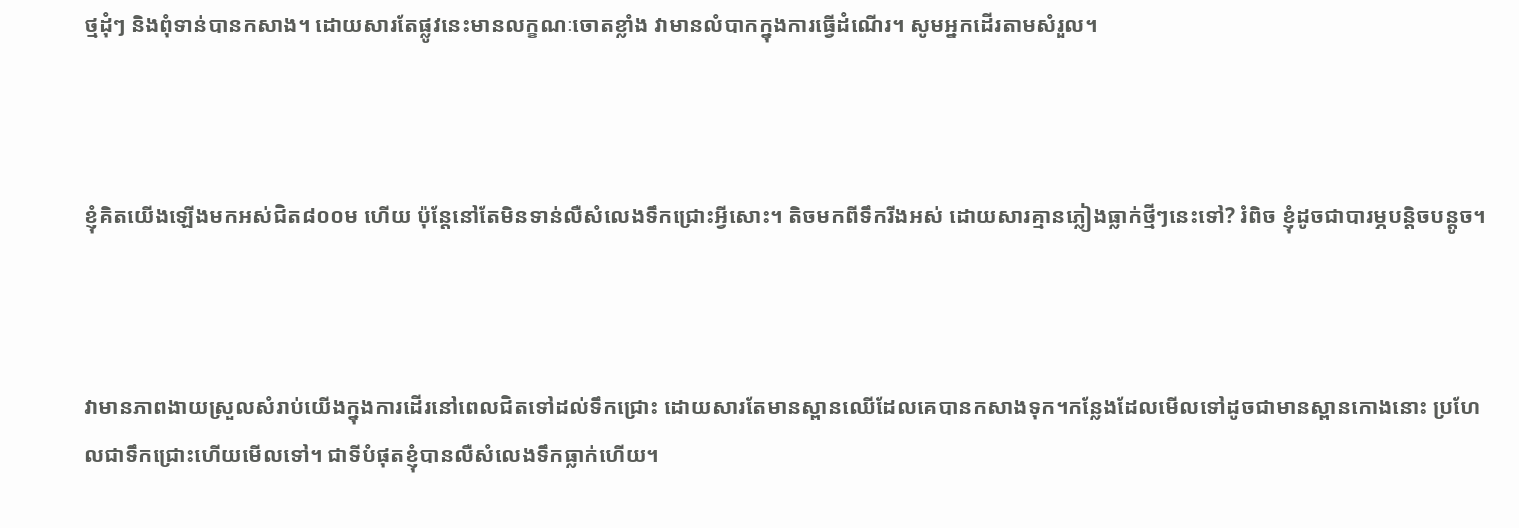ថ្មដុំៗ និងពុំទាន់បានកសាង។ ដោយសារតែផ្លូវនេះមានលក្ខណៈចោតខ្លាំង វាមានលំបាកក្នុងការធ្វើដំណើរ។ សូមអ្នកដើរតាមសំរួល។



ខ្ញុំគិតយើងឡើងមកអស់ជិត៨០០ម ហើយ ប៉ុន្តែនៅតែមិនទាន់លឺសំលេងទឹកជ្រោះអ្វីសោះ។ តិចមកពីទឹករីងអស់ ដោយសារគ្មានភ្លៀងធ្លាក់ថ្មីៗនេះទៅ? រំពិច ខ្ញុំដូចជាបារម្ភបន្តិចបន្តូច។



វាមានភាពងាយស្រួលសំរាប់យើងក្នុងការដើរនៅពេលជិតទៅដល់ទឹកជ្រោះ ដោយសារតែមានស្ពានឈើដែលគេបានកសាងទុក។កន្លែងដែលមើលទៅដូចជាមានស្ពានកោងនោះ ប្រហែលជាទឹកជ្រោះហើយមើលទៅ។ ជាទីបំផុតខ្ញុំបានលឺសំលេងទឹកធ្លាក់ហើយ។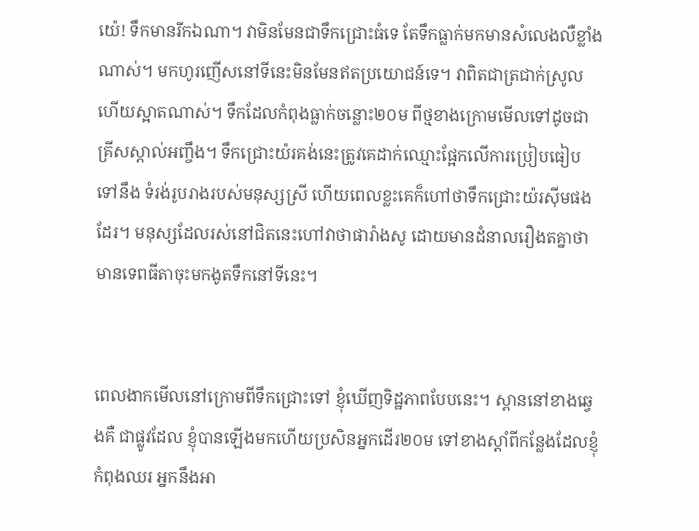យ៉េ! ទឹកមានរីកឯណា។ វាមិនមែនជាទឹកជ្រោះធំទេ តែទឹកធ្លាក់មកមានសំលេងលឺខ្លាំងណាស់។ មកហូរញើសនៅទីនេះមិនមែនឥតប្រយោជន៍ទេ។ វាពិតជាត្រជាក់ស្រូលហើយស្អាតណាស់។ ទឹកដែលកំពុងធ្លាក់ចន្លោះ២០ម ពីថ្មខាងក្រោមមើលទៅដូចជាគ្រីសស្តាល់អញ្ចឹង។ ទឹកជ្រោះយ៉រគង់នេះត្រូវគេដាក់ឈ្មោះផ្អែកលើការប្រៀបធៀបទៅនឹង ទំរង់រូបរាងរបស់មនុស្សស្រី ហើយពេលខ្លះគេក៏ហៅថាទឹកជ្រោះយ៉រស៊ីមផងដែរ។ មនុស្សដែលរស់នៅជិតនេះហៅវាថាផារ៉ាងសូ ដោយមានដំនាលរឿងតគ្នាថា មានទេពធីតាចុះមកងូតទឹកនៅទីនេះ។


ពេលងាកមើលនៅក្រោមពីទឹកជ្រោះទៅ ខ្ញុំឃើញទិដ្ឋភាពបែបនេះ។ ស្ពាននៅខាងឆ្វេងគឺ ជាផ្លូវដែល ខ្ញុំបានឡើងមកហើយប្រសិនអ្នកដើរ២០ម ទៅខាងស្តាំពីកន្លែងដែលខ្ញុំកំពុងឈរ អ្នកនឹងអា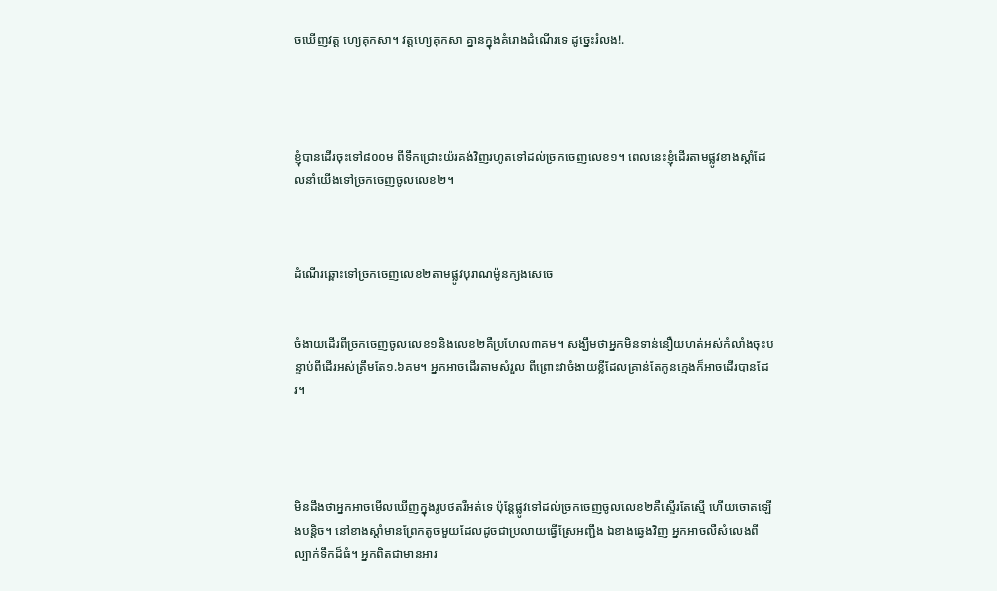ចឃើញវត្ត ហ្យេគុកសា។ វត្តហ្យេគុកសា គ្នានក្នុងគំរោងដំណើរទេ ដូច្នេះរំលង!.




ខ្ញុំបានដើរចុះទៅ៨០០ម ពីទឹកជ្រោះយ៉រគង់វិញរហូតទៅដល់ច្រកចេញលេខ១។ ពេលនេះខ្ញុំដើរតាមផ្លូវខាងស្តាំដែលនាំយើងទៅច្រកចេញចូលលេខ២។



ដំណើរឆ្ពោះទៅច្រកចេញលេខ២តាមផ្លូវបុរាណម៉ូនក្យងសេចេ


ចំងាយដើរពីច្រកចេញចូលលេខ១និងលេខ២គឺប្រហែល៣គម។ សង្ឃឹមថាអ្នកមិនទាន់នឿយហត់អស់កំលាំងចុះបន្ទាប់ពីដើរអស់ត្រឹមតែ១.៦គម។ អ្នកអាចដើរតាមសំរួល ពីព្រោះវាចំងាយខ្លីដែលគ្រាន់តែកូនក្មេងក៏អាចដើរបានដែរ។




មិនដឹងថាអ្នកអាចមើលឃើញក្នុងរូបថតរឺអត់ទេ ប៉ុន្តែផ្លូវទៅដល់ច្រកចេញចូលលេខ២គឺស្ទើរតែស្មើ ហើយចោតឡើងបន្តិច។ នៅខាងស្តាំមានព្រែកតូចមួយដែលដូចជាប្រលាយធ្វើស្រែអញ្ជឹង ឯខាងឆ្វេងវិញ អ្នកអាចលឺសំលេងពីល្បាក់ទឹកដ៏ធំ។ អ្នកពិតជាមានអារ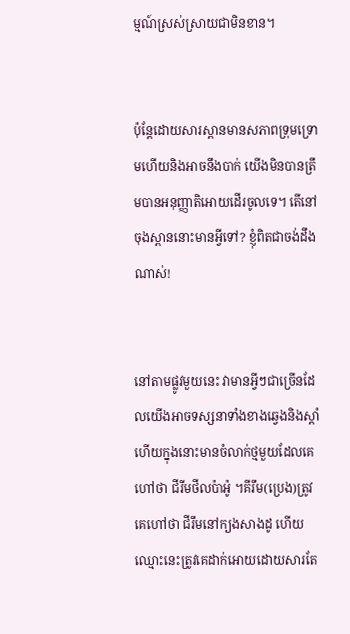ម្មណ៍ស្រស់ស្រាយជាមិនខាន។


ប៉ុន្តែដោយសារស្ពានមានសភាពទ្រុមទ្រោមហើយនិងអាចនឹងបាក់ យើងមិនបានត្រឹមបានអនុញ្ញាតិអោយដើរចូលទេ។ តើនៅចុងស្ពាននោះមានអ្វីទៅ? ខ្ញុំពិតជាចង់ដឹងណាស់!


នៅតាមផ្លូវមួយនេះ វាមានអ្វីៗជាច្រើនដែលយើងអាចទស្សនាទាំងខាងឆ្វេងនិងស្តាំ ហើយក្នុងនោះមានចំលាក់ថ្មមួយដែលគេហៅថា ជីរីមថីលប៉ាអ៉ូ ។គីរឹម(ប្រេង)ត្រូវគេហៅថា ជីរឹមនៅក្យងសាងដូ ហើយឈ្មោះនេះត្រូវគេដាក់អោយដោយសារតែ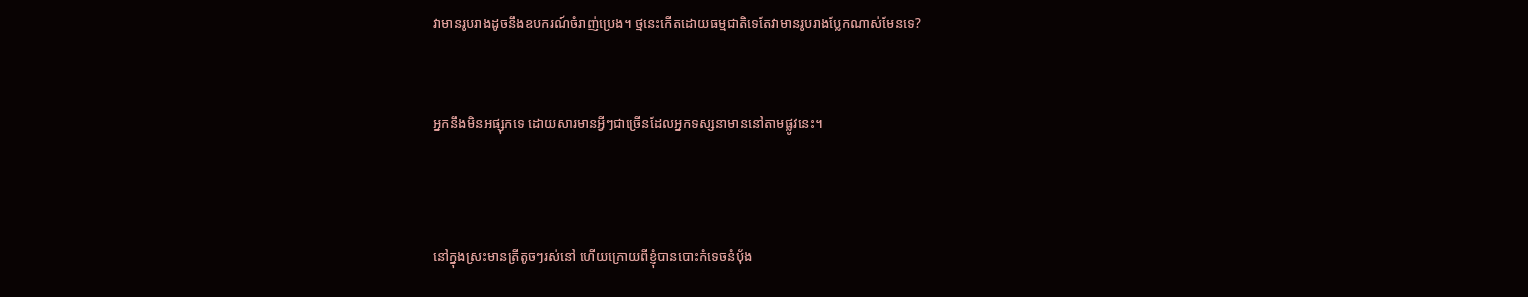វាមានរូបរាងដូចនឹងឧបករណ៍ចំរាញ់ប្រេង។ ថ្មនេះកើតដោយធម្មជាតិទេតែវាមានរូបរាងប្លែកណាស់មែនទេ?


អ្នកនឹងមិនអផ្សុកទេ ដោយសារមានអ្វីៗជាច្រើនដែលអ្នកទស្សនាមាននៅតាមផ្លូវនេះ។



នៅក្នុងស្រះមានត្រីតូចៗរស់នៅ ហើយក្រោយពីខ្ញុំបានបោះកំទេចនំបុ័ង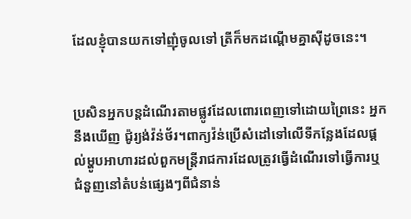ដែលខ្ញុំបានយកទៅញុំចូលទៅ ត្រីក៏មកដណ្តើមគ្នាស៊ីដូចនេះ។


ប្រសិនអ្នកបន្តដំណើរតាមផ្លូវដែលពោរពេញទៅដោយព្រៃនេះ អ្នកនឹងឃើញ ជ៉ូរ្យង់វ៉ន់ថ័រ។ពាក្យវ៉ន់ប្រើសំដៅទៅលើទីកន្លែងដែលផ្តល់ម្ហូបអាហារដល់ពួកមន្រ្តីរាជការដែលត្រូវធ្វើដំណើរទៅធ្វើការឬ ជំនួញនៅតំបន់ផ្សេងៗពីជំនាន់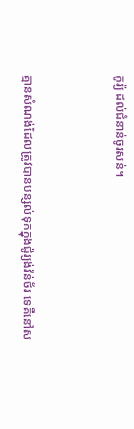កូរ្យ៉ ដល់ជំនាន់ចូរសន់។


គ្មានសំណង់ដែលត្រូវបានបន្សល់ទុកក្នុងជ៉ូរ្យង់វ៉ន់ថ័រ ទេគឺនៅស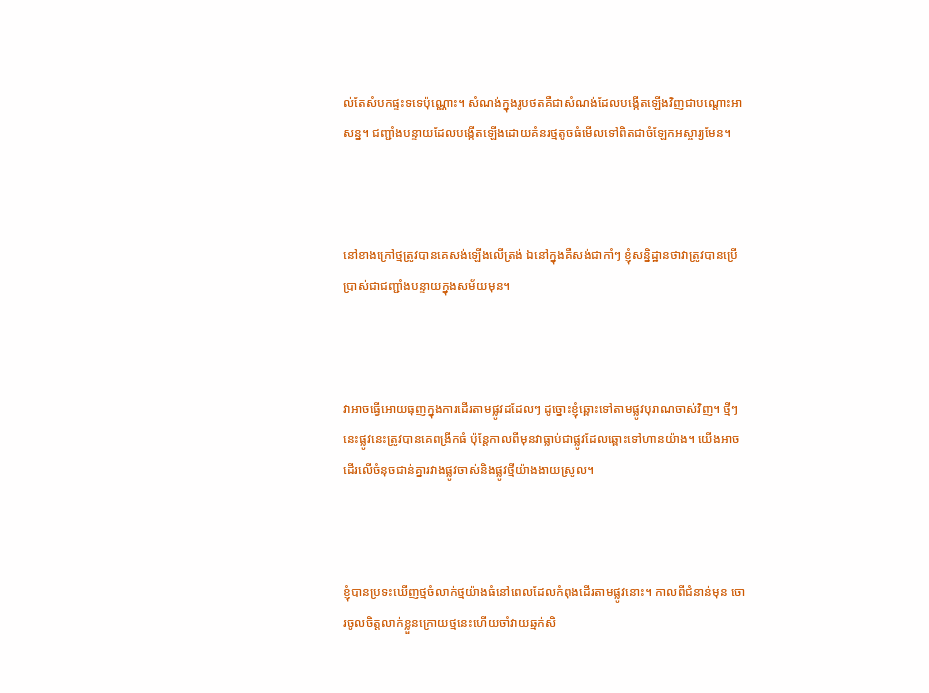ល់តែសំបកផ្ទះទទេប៉ុណ្ណោះ។ សំណង់ក្នុងរូបថតគឺជាសំណង់ដែលបង្កើតឡើងវិញជាបណ្តោះអាសន្ន។ ជញ្ជាំងបន្ទាយដែលបង្កើតឡើងដោយគំនរថ្មតូចធំមើលទៅពិតជាចំឡែកអស្ចារ្យមែន។



នៅខាងក្រៅថ្មត្រូវបានគេសង់ឡើងលើត្រង់ ឯនៅក្នុងគឺសង់ជាកាំៗ ខ្ញុំសន្និដ្ឋានថាវាត្រូវបានប្រើប្រាស់ជាជញ្ជាំងបន្ទាយក្នុងសម័យមុន។



វាអាចធ្វើអោយធុញក្នុងការដើរតាមផ្លូវដដែលៗ ដូច្នោះខ្ញុំឆ្ពោះទៅតាមផ្លូវបុរាណចាស់វិញ។ ថ្មីៗនេះផ្លូវនេះត្រូវបានគេពង្រីកធំ ប៉ុន្តែកាលពីមុនវាធ្លាប់ជាផ្លូវដែលឆ្ពោះទៅហានយ៉ាង។ យើងអាចដើរលើចំនុចជាន់គ្នារវាងផ្លូវចាស់និងផ្លូវថ្មីយ៉ាងងាយស្រូល។



ខ្ញុំបានប្រទះឃើញថ្មចំលាក់ថ្មយ៉ាងធំនៅពេលដែលកំពុងដើរតាមផ្លូវនោះ។ កាលពីជំនាន់មុន ចោរចូលចិត្តលាក់ខ្លួនក្រោយថ្មនេះហើយចាំវាយឆ្មក់សិ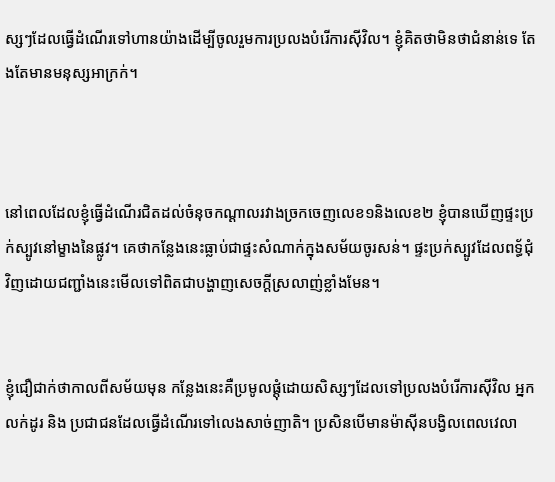ស្សៗដែលធ្វើដំណើរទៅហានយ៉ាងដើម្បីចូលរួមការប្រលងបំរើការស៊ីវិល។ ខ្ញុំគិតថាមិនថាជំនាន់ទេ តែងតែមានមនុស្សអាក្រក់។



នៅពេលដែលខ្ញុំធ្វើដំណើរជិតដល់ចំនុចកណ្តាលរវាងច្រកចេញលេខ១និងលេខ២ ខ្ញុំបានឃើញផ្ទះប្រក់ស្បូវនៅម្ខាងនៃផ្លូវ។ គេថាកន្លែងនេះធ្លាប់ជាផ្ទះសំណាក់ក្នុងសម័យចូរសន់។ ផ្ទះប្រក់ស្បូវដែលពទ្ធ័ជុំវិញដោយជញ្ជាំងនេះមើលទៅពិតជាបង្ហាញសេចក្តីស្រលាញ់ខ្លាំងមែន។


ខ្ញុំជឿជាក់ថាកាលពីសម័យមុន កន្លែងនេះគឺប្រមូលផ្តុំដោយសិស្សៗដែលទៅប្រលងបំរើការស៊ីវិល អ្នកលក់ដូរ និង ប្រជាជនដែលធ្វើដំណើរទៅលេងសាច់ញាតិ។ ប្រសិនបើមានម៉ាស៊ីនបង្វិលពេលវេលា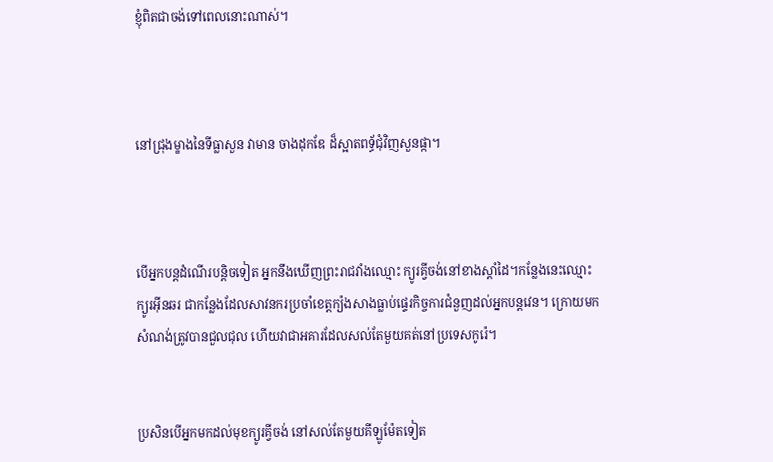ខ្ញុំពិតជាចង់ទៅពេលនោះណាស់។



នៅជ្រុងម្ខាងនៃទីធ្លាសួន វាមាន ចាងដុកឌែ ដ៏ស្អាតពទ្ធ័ជុំវិញសួនផ្កា។



បើអ្នកបន្តដំណើរបន្តិចទៀត អ្នកនឹងឃើញព្រះរាជវាំងឈ្មោះ ក្យូរគ្វីចង់នៅខាងស្តាំដៃ។កន្លែងនេះឈ្មោះក្យូរអ៊ីនឆរ ជាកន្លែងដែលសាវនករប្រចាំខេត្តក្យ៉ងសាងធ្លាប់ផ្ទេរកិច្ចការជំនួញដល់អ្នកបន្តវេន។ ក្រោយមកសំណង់ត្រូវបានជួលជុល ហើយវាជាអគារដែលសល់តែមួយគត់នៅប្រទេសកូរ៉េ។


ប្រសិនបើអ្នកមកដល់មុខក្យូរគ្វីចង់ នៅសល់តែមួយគីឡូម៉ែតទៀត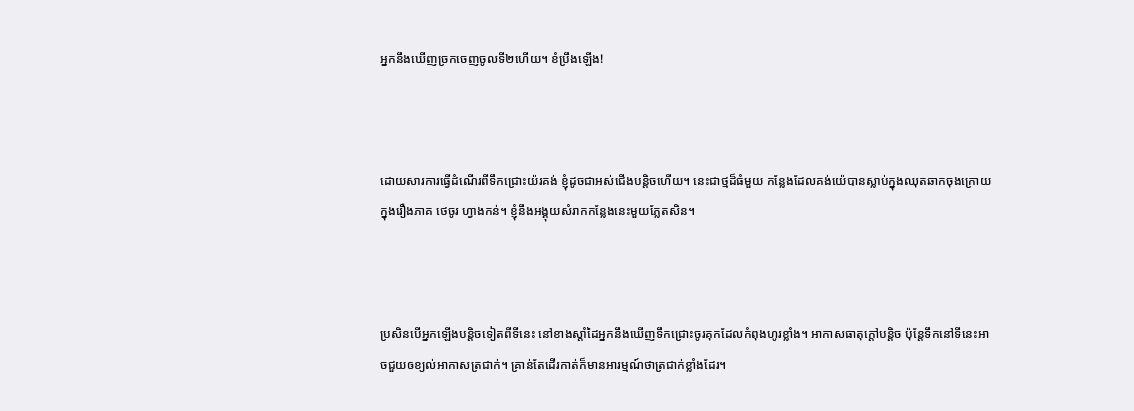អ្នកនឹងឃើញច្រកចេញចូលទី២ហើយ។ ខំប្រឹងឡើង!



ដោយសារការធ្វើដំណើរពីទឹកជ្រោះយ៉រគង់ ខ្ញុំដូចជាអស់ជើងបន្តិចហើយ។ នេះជាថ្មដ៏ធំមួយ កន្លែងដែលគង់យ៉េបានស្លាប់ក្នុងឈុតឆាកចុងក្រោយក្នុងរឿងភាគ ថេចូរ ហ្វាងកន់។ ខ្ញុំនឹងអង្គុយសំរាកកន្លែងនេះមួយភ្លែតសិន។



ប្រសិនបើអ្នកឡើងបន្តិចទៀតពីទីនេះ នៅខាងស្តាំដៃអ្នកនឹងឃើញទឹកជ្រោះចូរគុកដែលកំពុងហូរខ្លាំង។ អាកាសធាតុក្តៅបន្តិច ប៉ុន្តែទឹកនៅទីនេះអាចជួយឲខ្យល់អាកាសត្រជាក់។ គ្រាន់តែដើរកាត់ក៏មានអារម្មណ៍ថាត្រជាក់ខ្លាំងដែរ។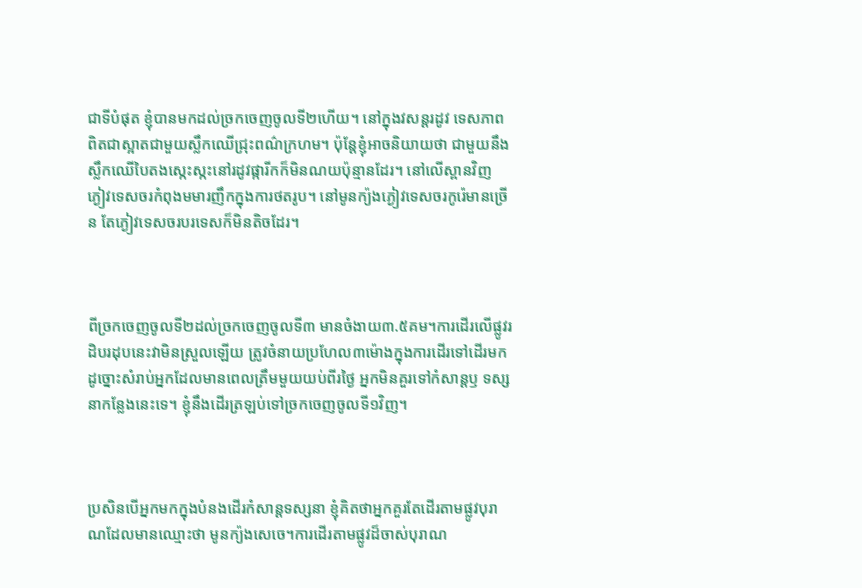ជាទីបំផុត ខ្ញុំបានមកដល់ច្រកចេញចូលទី២ហើយ។ នៅក្នុងវសន្តរដូវ ទេសភាពពិតជាស្អាតជាមួយស្លឹកឈើជ្រុះពណ៌ក្រហម។ ប៉ុន្តែខ្ញុំអាចនិយាយថា ជាមួយនឹងស្លឹកឈើបៃតងស្កេះស្កះនៅរដូវផ្ការីកក៏មិនណយប៉ុន្មានដែរ។ នៅលើស្ពានវិញ ភ្ងៀវទេសចរកំពុងមមារញឹកក្នុងការថតរូប។ នៅមូនក្យ៉ងភ្ងៀវទេសចរកូរ៉េមានច្រើន តែភ្ងៀវទេសចរបរទេសក៏មិនតិចដែរ។



ពីច្រកចេញចូលទី២ដល់ច្រកចេញចូលទី៣ មានចំងាយ៣.៥គម។ការដើរលើផ្លូវរដិបរដុបនេះវាមិនស្រួលឡើយ ត្រូវចំនាយប្រហែល៣ម៉ោងក្នុងការដើរទៅដើរមក ដូច្នោះសំរាប់អ្នកដែលមានពេលត្រឹមមួយយប់ពីរថ្ងៃ អ្នកមិនគួរទៅកំសាន្តឫ ទស្សនាកន្លែងនេះទេ។ ខ្ញុំនឹងដើរត្រឡប់ទៅច្រកចេញចូលទី១វិញ។



ប្រសិនបើអ្នកមកក្នុងបំនងដើរកំសាន្តទស្សនា ខ្ញុំគិតថាអ្នកគួរតែដើរតាមផ្លូវបុរាណដែលមានឈ្មោះថា មូនក្យ៉ងសេចេ។ការដើរតាមផ្លូវដ៏ចាស់បុរាណ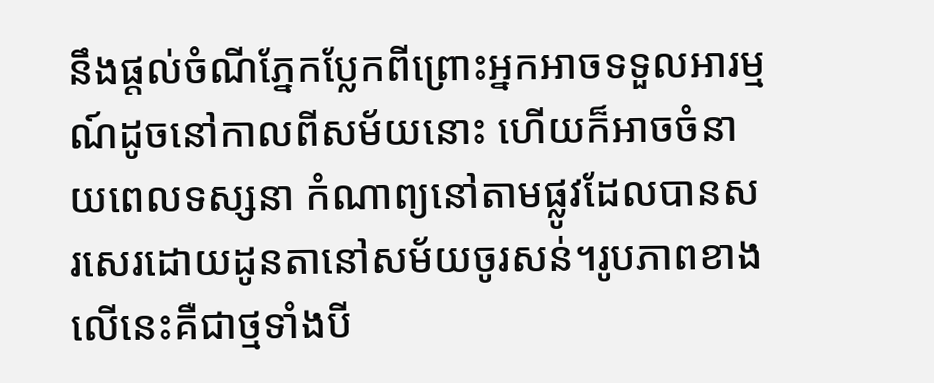នឹងផ្តល់ចំណីភ្នែកប្លែកពីព្រោះអ្នកអាចទទួលអារម្មណ៍ដូចនៅកាលពីសម័យនោះ ហើយក៏អាចចំនាយពេលទស្សនា កំណាព្យនៅតាមផ្លូវដែលបានសរសេរដោយដូនតានៅសម័យចូរសន់។រូបភាពខាងលើនេះគឺជាថ្មទាំងបី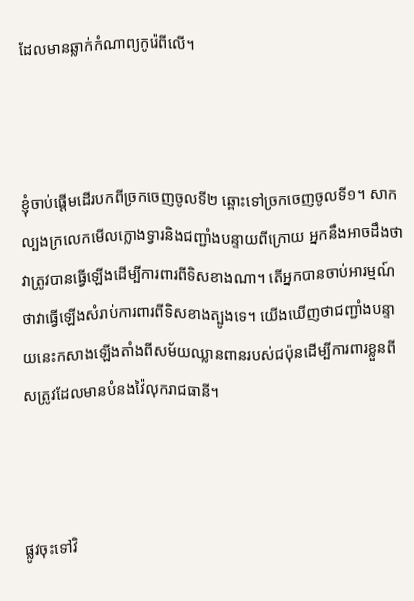ដែលមានឆ្លាក់កំណាព្យកូរ៉េពីលើ។



ខ្ញុំចាប់ផ្តើមដើរបកពីច្រកចេញចូលទី២ ឆ្ពោះទៅច្រកចេញចូលទី១។ សាកល្បងក្រលេកមើលក្លោងទ្វារនិងជញ្ជាំងបន្ទាយពីក្រោយ អ្នកនឹងអាចដឹងថាវាត្រូវបានធ្វើឡើងដើម្បីការពារពីទិសខាងណា។ តើអ្នកបានចាប់អារម្មណ៍ថាវាធ្វើឡើងសំរាប់ការពារពីទិសខាងត្បូងទេ។ យើងឃើញថាជញ្ជាំងបន្ទាយនេះកសាងឡើងតាំងពីសម័យឈ្លានពានរបស់ជប៉ុនដើម្បីការពារខ្លួនពីសត្រូវដែលមានបំនងវ៉ៃលុករាជធានី។



ផ្លូវចុះទៅវិ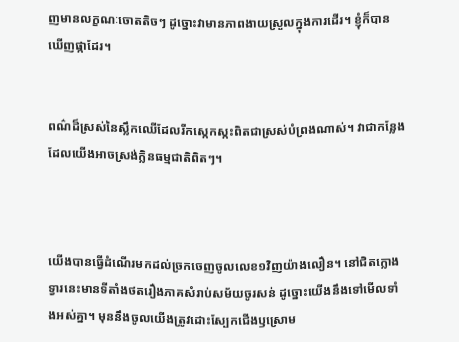ញមានលក្ខណៈចោតតិចៗ ដូច្នោះវាមានភាពងាយស្រួលក្នុងការដើរ។ ខ្ញុំក៏បានឃើញផ្កាដែរ។


ពណ៌ដ៏ស្រស់នៃស្លឹកឈើដែលរីកស្កេកស្កះពិតជាស្រស់បំព្រងណាស់។ វាជាកន្លែងដែលយើងអាចស្រង់ក្លិនធម្មជាតិពិតៗ។



យើងបានធ្វើដំណើរមកដល់ច្រកចេញចូលលេខ១វិញយ៉ាងលឿន។ នៅជិតក្លោងទ្វារនេះមានទីតាំងថតរឿងភាគសំរាប់សម័យចូរសន់ ដូច្នោះយើងនឹងទៅមើលទាំងអស់គ្នា។ មុននឹងចូលយើងត្រូវដោះស្បែកជើងឫស្រោម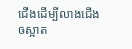ជើងដើម្បីលាងជើងឲស្អាត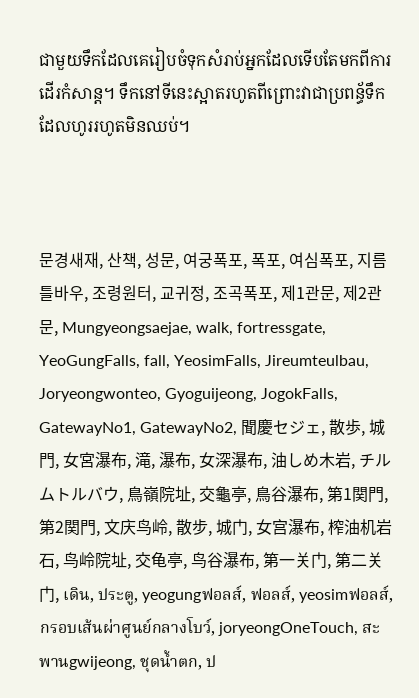ជាមួយទឹកដែលគេរៀបចំទុកសំរាប់អ្នកដែលទើបតែមកពីការដើរកំសាន្ត។ ទឹកនៅទីនេះស្អាតរហូតពីព្រោះវាជាប្រពន្ធ័ទឹកដែលហូររហូតមិនឈប់។



문경새재, 산책, 성문, 여궁폭포, 폭포, 여심폭포, 지름틀바우, 조령원터, 교귀정, 조곡폭포, 제1관문, 제2관문, Mungyeongsaejae, walk, fortressgate, YeoGungFalls, fall, YeosimFalls, Jireumteulbau, Joryeongwonteo, Gyoguijeong, JogokFalls, GatewayNo1, GatewayNo2, 聞慶セジェ, 散歩, 城門, 女宮瀑布, 滝, 瀑布, 女深瀑布, 油しめ木岩, チルムトルバウ, 鳥嶺院址, 交龜亭, 鳥谷瀑布, 第1関門, 第2関門, 文庆鸟岭, 散步, 城门, 女宫瀑布, 榨油机岩石, 鸟岭院址, 交龟亭, 鸟谷瀑布, 第一关门, 第二关门, เดิน, ประตู, yeogungฟอลส์, ฟอลส์, yeosimฟอลส์, กรอบเส้นผ่าศูนย์กลางโบว์, joryeongOneTouch, สะพานgwijeong, ชุดน้ำตก, ป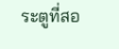ระตูที่สอ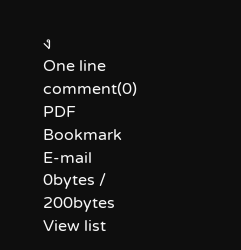ง
One line comment(0)
PDF
Bookmark
E-mail
0bytes / 200bytes
View list